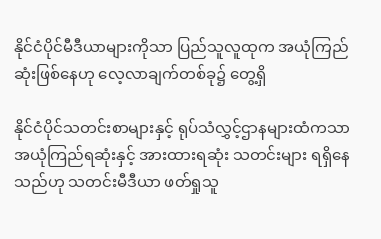နိုင်ငံပိုင်မီဒီယာများကိုသာ ပြည်သူလူထုက အယုံကြည်ဆုံးဖြစ်နေဟု လေ့လာချက်တစ်ခု၌ တွေ့ရှိ

နိုင်ငံပိုင်သတင်းစာများနှင့် ရုပ်သံလွှင့်ဌာနများထံကသာ အယုံကြည်ရဆုံးနှင့် အားထားရဆုံး သတင်းများ ရရှိနေသည်ဟု သတင်းမီဒီယာ ဖတ်ရှုသူ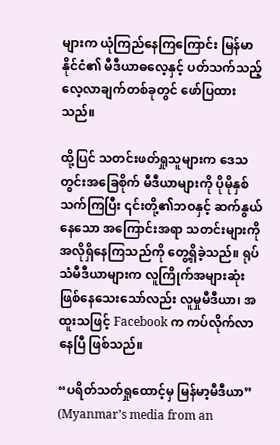များက ယုံကြည်နေကြကြောင်း မြန်မာနိုင်ငံ၏ မီဒီယာဓလေ့နှင့် ပတ်သက်သည့် လေ့လာချက်တစ်ခုတွင် ဖော်ပြထားသည်။

ထို့ပြင် သတင်းဖတ်ရှုသူများက ဒေသတွင်းအခြေစိုက် မီဒီယာများကို ပိုမိုနှစ်သက်ကြပြီး ၎င်းတို့၏ဘဝနှင့် ဆက်နွယ်နေသော အကြောင်းအရာ သတင်းများကို အလိုရှိနေကြသည်ကို တွေ့ရှိခဲ့သည်။ ရုပ်သံမီဒီယာများက လူကြိုက်အများဆုံး ဖြစ်နေသေးသော်လည်း လူမှုမီဒီယာ၊ အထူးသဖြင့် Facebook က ကပ်လိုက်လာနေပြီ ဖြစ်သည်။

“ပရိတ်သတ်ရှုထောင့်မှ မြန်မာ့မီဒီယာ” (Myanmar’s media from an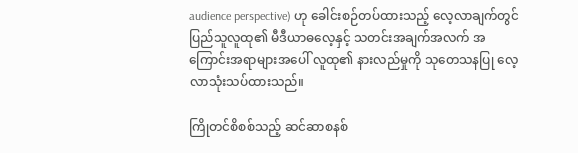audience perspective) ဟု ခေါင်းစဉ်တပ်ထားသည့် လေ့လာချက်တွင် ပြည်သူလူထု၏ မီဒီယာဓလေ့နှင့် သတင်းအချက်အလက် အကြောင်းအရာများအပေါ် လူထု၏ နားလည်မှုကို သုတေသနပြု လေ့လာသုံးသပ်ထားသည်။

ကြိုတင်စိစစ်သည့် ဆင်ဆာစနစ်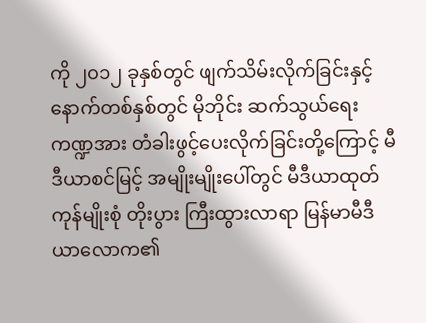ကို ၂၀၁၂ ခုနှစ်တွင် ဖျက်သိမ်းလိုက်ခြင်းနှင့် နောက်တစ်နှစ်တွင် မိုဘိုင်း ဆက်သွယ်ရေးကဏ္ဍအား တံခါးဖွင့်ပေးလိုက်ခြင်းတို့ကြောင့် မီဒီယာစင်မြင့် အမျိုးမျိုးပေါ်တွင် မီဒီယာထုတ်ကုန်မျိုးစုံ တိုးပွား ကြီးထွားလာရာ မြန်မာမီဒီယာလောက၏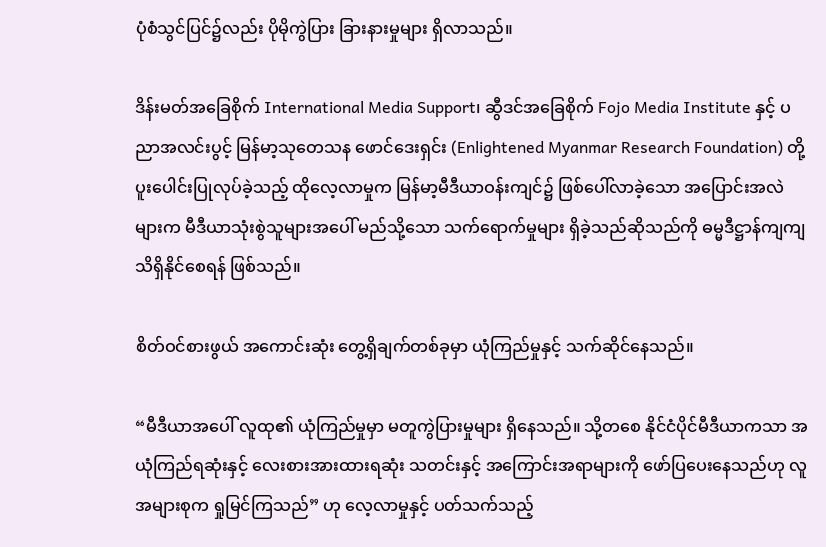ပုံစံသွင်ပြင်၌လည်း ပိုမိုကွဲပြား ခြားနားမှုများ ရှိလာသည်။

ဒိန်းမတ်အခြေစိုက် International Media Support၊ ဆွီဒင်အခြေစိုက် Fojo Media Institute နှင့် ပညာအလင်းပွင့် မြန်မာ့သုတေသန ဖောင်ဒေးရှင်း (Enlightened Myanmar Research Foundation) တို့ ပူးပေါင်းပြုလုပ်ခဲ့သည့် ထိုလေ့လာမှုက မြန်မာ့မီဒီယာဝန်းကျင်၌ ဖြစ်ပေါ်လာခဲ့သော အပြောင်းအလဲများက မီဒီယာသုံးစွဲသူများအပေါ် မည်သို့သော သက်ရောက်မှုများ ရှိခဲ့သည်ဆိုသည်ကို ဓမ္မဒီဋ္ဌာန်ကျကျ သိရှိနိုင်စေရန် ဖြစ်သည်။

စိတ်ဝင်စားဖွယ် အကောင်းဆုံး တွေ့ရှိချက်တစ်ခုမှာ ယုံကြည်မှုနှင့် သက်ဆိုင်နေသည်။

“မီဒီယာအပေါ် လူထု၏ ယုံကြည်မှုမှာ မတူကွဲပြားမှုများ ရှိနေသည်။ သို့တစေ နိုင်ငံပိုင်မီဒီယာကသာ အယုံကြည်ရဆုံးနှင့် လေးစားအားထားရဆုံး သတင်းနှင့် အကြောင်းအရာများကို ဖော်ပြပေးနေသည်ဟု လူအများစုက ရှုမြင်ကြသည်” ဟု လေ့လာမှုနှင့် ပတ်သက်သည့်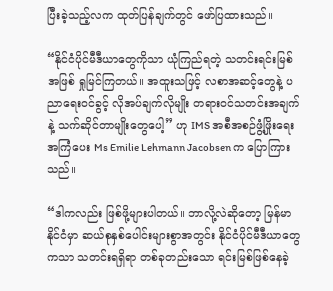ပြီးခဲ့သည့်လက ထုတ်ပြန်ချက်တွင် ဖော်ပြထားသည်။

“နိုင်ငံပိုင်မီဒီယာတွေကိုသာ ယုံကြည်ရတဲ့ သတင်းရင်းမြစ်အဖြစ် ရှုမြင်ကြတယ်။ အထူးသဖြင့် လစာအဆင့်တွေနဲ့ ပညာရေးဝင်ခွင့် လိုအပ်ချက်လိုမျိုး တရားဝင်သတင်းအချက်နဲ့ သက်ဆိုင်တာမျိုးတွေပေါ့” ဟု IMS အစီအစဉ်ဖွံ့ဖြိုးရေး အကြံပေး Ms Emilie Lehmann Jacobsen က ပြောကြားသည်။

“ဒါကလည်း ဖြစ်ဖို့များပါတယ်။ ဘာလို့လဲဆိုတော့ မြန်မာနိုင်ငံမှာ ဆယ်စုနှစ်ပေါင်းများစွာအတွင်း နိုင်ငံပိုင်မီဒီယာတွေကသာ သတင်းရရှိရာ တစ်ခုတည်းသော ရင်းမြစ်ဖြစ်နေခဲ့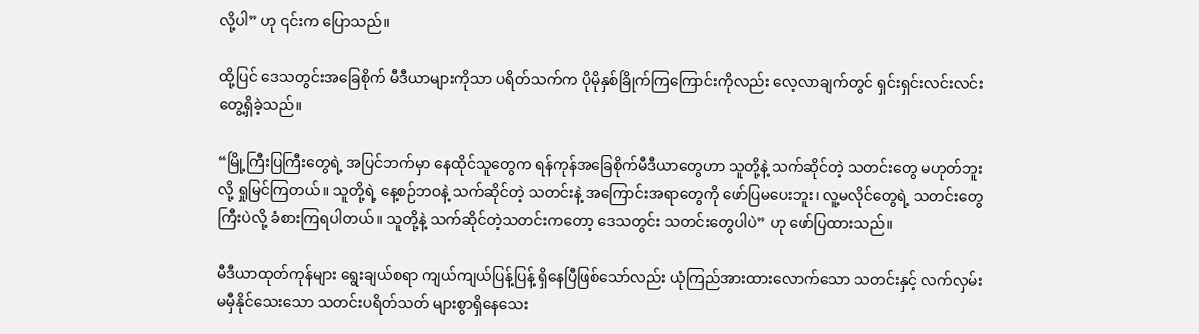လို့ပါ” ဟု ၎င်းက ပြောသည်။

ထို့ပြင် ဒေသတွင်းအခြေစိုက် မီဒီယာများကိုသာ ပရိတ်သက်က ပိုမိုနှစ်ခြိုက်ကြကြောင်းကိုလည်း လေ့လာချက်တွင် ရှင်းရှင်းလင်းလင်း တွေ့ရှိခဲ့သည်။

“မြို့ကြီးပြကြီးတွေရဲ့ အပြင်ဘက်မှာ နေထိုင်သူတွေက ရန်ကုန်အခြေစိုက်မီဒီယာတွေဟာ သူတို့နဲ့ သက်ဆိုင်တဲ့ သတင်းတွေ မဟုတ်ဘူးလို့ ရှုမြင်ကြတယ်။ သူတို့ရဲ့ နေ့စဉ်ဘဝနဲ့ သက်ဆိုင်တဲ့ သတင်းနဲ့ အကြောင်းအရာတွေကို ဖော်ပြမပေးဘူး၊ လူ့မလိုင်တွေရဲ့ သတင်းတွေကြီးပဲလို့ ခံစားကြရပါတယ်။ သူတို့နဲ့ သက်ဆိုင်တဲ့သတင်းကတော့ ဒေသတွင်း သတင်းတွေပါပဲ” ဟု ဖော်ပြထားသည်။

မီဒီယာထုတ်ကုန်များ ရွေးချယ်စရာ ကျယ်ကျယ်ပြန့်ပြန့် ရှိနေပြီဖြစ်သော်လည်း ယုံကြည်အားထားလောက်သော သတင်းနှင့် လက်လှမ်းမမှီနိုင်သေးသော သတင်းပရိတ်သတ် များစွာရှိနေသေး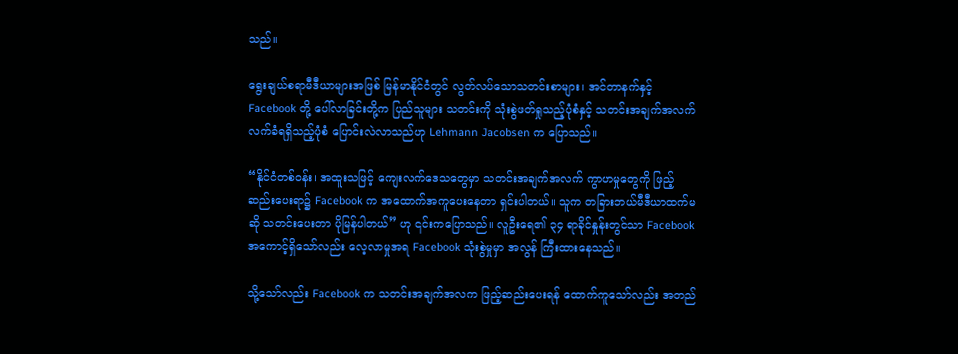သည်။

ရွေးချယ်စရာမီဒီယာများအဖြစ် မြန်မာနိုင်ငံတွင် လွတ်လပ်သောသတင်းစာများ၊ အင်တာနက်နှင့် Facebook တို့ ပေါ်လာခြင်းတို့က ပြည်သူများ သတင်းကို သုံးစွဲဖတ်ရှုသည့်ပုံစံနှင့် သတင်းအချက်အလက် လက်ခံရရှိသည့်ပုံစံ ပြောင်းလဲလာသည်ဟု Lehmann Jacobsen က ပြောသည်။

“နိုင်ငံတစ်ဝန်း၊ အထူးသဖြင့် ကျေးလက်ဒေသတွေမှာ သတင်းအချက်အလက် ကွာဟမှုတွေကို ဖြည့်ဆည်းပေးရာ၌ Facebook က အထောက်အကူပေးနေတာ ရှင်းပါတယ်။ သူက တခြားဘယ်မီဒီယာထက်မဆို သတင်းပေးတာ ပိုမြန်ပါတယ်” ဟု ၎င်းကပြောသည်။ လူဦးရေ၏ ၃၄ ရာခိုင်နှုန်းတွင်သာ Facebook အကောင့်ရှိသော်လည်း လေ့လာမှုအရ Facebook သုံးစွဲမှုမှာ အလွန် ကြီးထားနေသည်။

သို့သော်လည်း Facebook က သတင်းအချက်အလက ဖြည့်ဆည်းပေးရန် ထောက်ကူသော်လည်း အတည်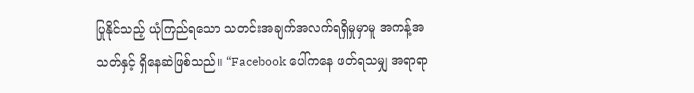ပြုနိုင်သည့် ယုံကြည်ရသော သတင်းအချက်အလက်ရရှိမှုမှာမူ အကန့်အသတ်နှင့် ရှိနေဆဲဖြစ်သည်။ “Facebook ပေါ်ကနေ ဖတ်ရသမျှ အရာရာ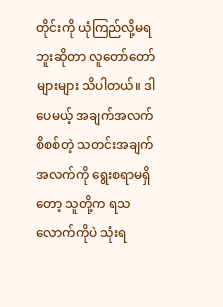တိုင်းကို ယုံကြည်လို့မရဘူးဆိုတာ လူတော်တော်များများ သိပါတယ်။ ဒါပေမယ့် အချက်အလက်စိစစ်တဲ့ သတင်းအချက်အလက်ကို ရွေးစရာမရှိတော့ သူတို့က ရသလောက်ကိုပဲ သုံးရ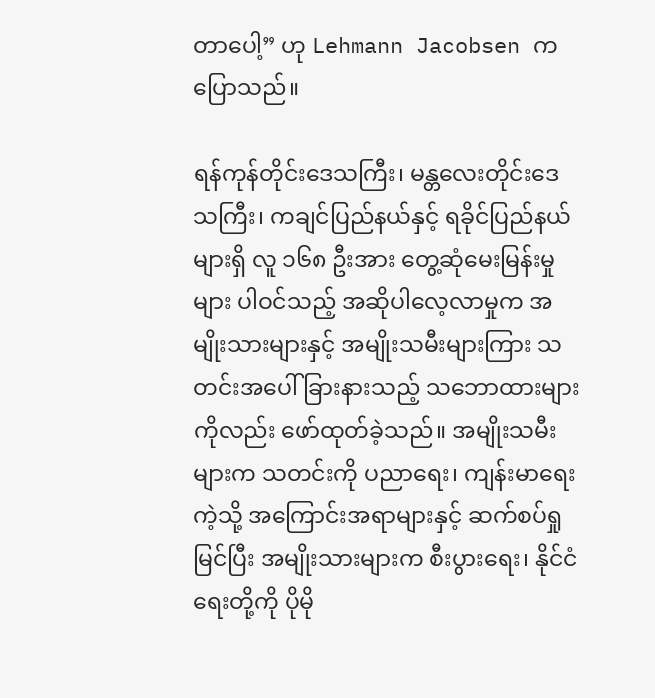တာပေါ့” ဟု Lehmann Jacobsen က ပြောသည်။

ရန်ကုန်တိုင်းဒေသကြီး၊ မန္တလေးတိုင်းဒေသကြီး၊ ကချင်ပြည်နယ်နှင့် ရခိုင်ပြည်နယ်များရှိ လူ ၁၆၈ ဦးအား တွေ့ဆုံမေးမြန်းမှုများ ပါဝင်သည့် အဆိုပါလေ့လာမှုက အမျိုးသားများနှင့် အမျိုးသမီးများကြား သတင်းအပေါ် ခြားနားသည့် သဘောထားများကိုလည်း ဖော်ထုတ်ခဲ့သည်။ အမျိုးသမီးများက သတင်းကို ပညာရေး၊ ကျန်းမာရေးကဲ့သို့ အကြောင်းအရာများနှင့် ဆက်စပ်ရှုမြင်ပြီး အမျိုးသားများက စီးပွားရေး၊ နိုင်ငံရေးတို့ကို ပိုမို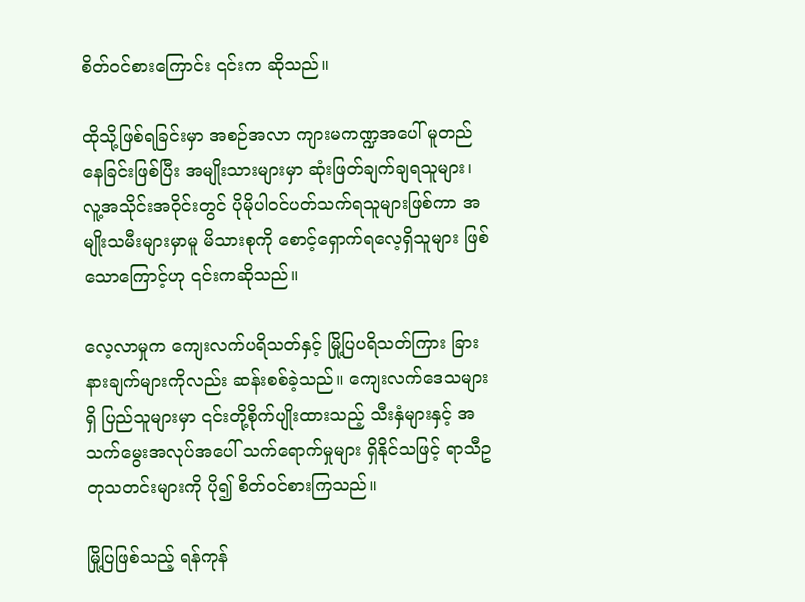စိတ်ဝင်စားကြောင်း ၎င်းက ဆိုသည်။

ထိုသို့ဖြစ်ရခြင်းမှာ အစဉ်အလာ ကျားမကဏ္ဍအပေါ် မူတည်နေခြင်းဖြစ်ပြီး အမျိုးသားများမှာ ဆုံးဖြတ်ချက်ချရသူများ၊ လူ့အသိုင်းအဝိုင်းတွင် ပိုမိုပါဝင်ပတ်သက်ရသူများဖြစ်ကာ အမျိုးသမီးများမှာမူ မိသားစုကို စောင့်ရှောက်ရလေ့ရှိသူများ ဖြစ်သောကြောင့်ဟု ၎င်းကဆိုသည်။

လေ့လာမှုက ကျေးလက်ပရိသတ်နှင့် မြို့ပြပရိသတ်ကြား ခြားနားချက်များကိုလည်း ဆန်းစစ်ခဲ့သည်။ ကျေးလက်ဒေသများရှိ ပြည်သူများမှာ ၎င်းတို့စိုက်ပျိုးထားသည့် သီးနှံများနှင့် အသက်မွေးအလုပ်အပေါ် သက်ရောက်မှုများ ရှိနိုင်သဖြင့် ရာသီဥတုသတင်းများကို ပို၍ စိတ်ဝင်စားကြသည်။

မြို့ပြဖြစ်သည့် ရန်ကုန်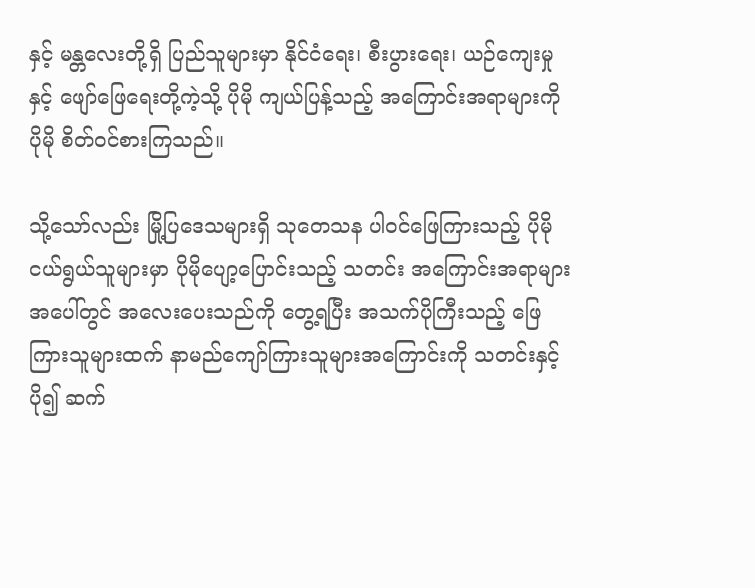နှင့် မန္တလေးတို့ရှိ ပြည်သူများမှာ နိုင်ငံရေး၊ စီးပွားရေး၊ ယဉ်ကျေးမှုနှင့် ဖျော်ဖြေရေးတို့ကဲ့သို့ ပိုမို ကျယ်ပြန့်သည့် အကြောင်းအရာများကို ပိုမို စိတ်ဝင်စားကြသည်။

သို့သော်လည်း မြို့ပြဒေသများရှိ သုတေသန ပါဝင်ဖြေကြားသည့် ပိုမိုငယ်ရွယ်သူများမှာ ပိုမိုပျော့ပြောင်းသည့် သတင်း အကြောင်းအရာများအပေါ်တွင် အလေးပေးသည်ကို တွေ့ရပြီး အသက်ပိုကြီးသည့် ဖြေကြားသူများထက် နာမည်ကျော်ကြားသူများအကြောင်းကို သတင်းနှင့် ပို၍ ဆက်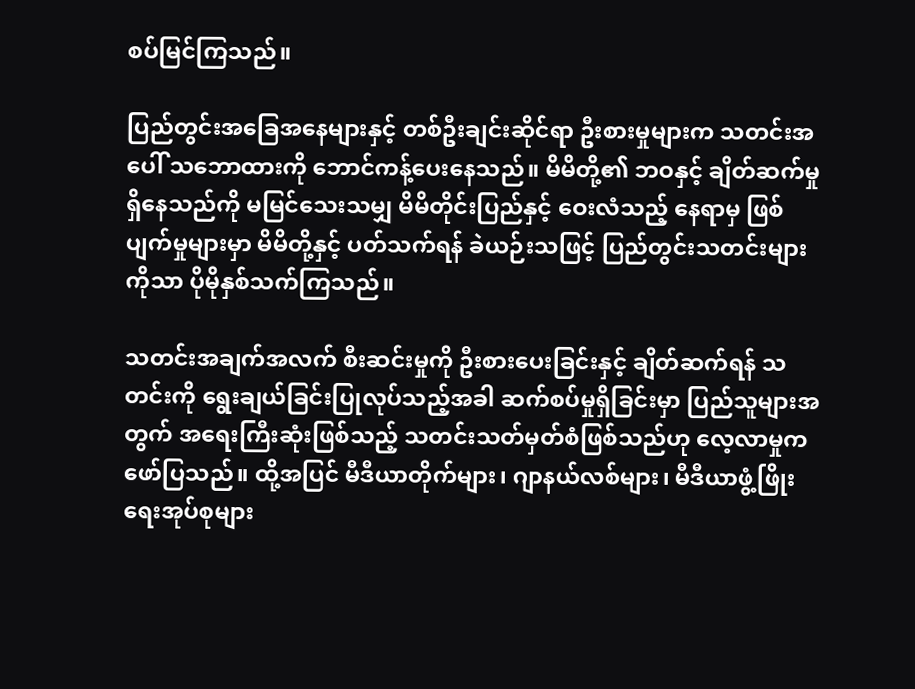စပ်မြင်ကြသည်။

ပြည်တွင်းအခြေအနေများနှင့် တစ်ဦးချင်းဆိုင်ရာ ဦးစားမှုများက သတင်းအပေါ် သဘောထားကို ဘောင်ကန့်ပေးနေသည်။ မိမိတို့၏ ဘဝနှင့် ချိတ်ဆက်မှုရှိနေသည်ကို မမြင်သေးသမျှ မိမိတိုင်းပြည်နှင့် ဝေးလံသည့် နေရာမှ ဖြစ်ပျက်မှုများမှာ မိမိတို့နှင့် ပတ်သက်ရန် ခဲယဉ်းသဖြင့် ပြည်တွင်းသတင်းများကိုသာ ပိုမိုနှစ်သက်ကြသည်။

သတင်းအချက်အလက် စီးဆင်းမှုကို ဦးစားပေးခြင်းနှင့် ချိတ်ဆက်ရန် သတင်းကို ရွေးချယ်ခြင်းပြုလုပ်သည့်အခါ ဆက်စပ်မှုရှိခြင်းမှာ ပြည်သူများအတွက် အရေးကြီးဆုံးဖြစ်သည့် သတင်းသတ်မှတ်စံဖြစ်သည်ဟု လေ့လာမှုက ဖော်ပြသည်။ ထို့အပြင် မီဒီယာတိုက်များ၊ ဂျာနယ်လစ်များ၊ မီဒီယာဖွံ့ဖြိုးရေးအုပ်စုများ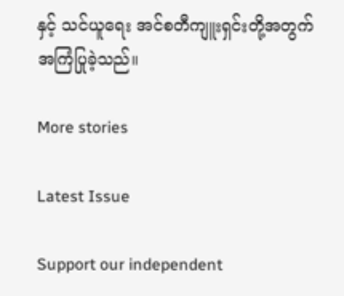နှင့် သင်ယူရေး အင်စတီကျူးရှင်းတို့အတွက် အကြံပြုခဲ့သည်။

More stories

Latest Issue

Support our independent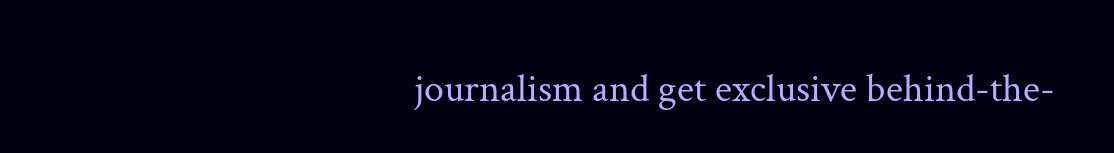journalism and get exclusive behind-the-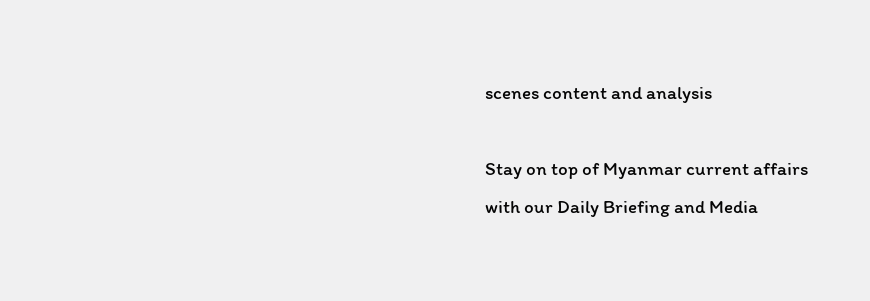scenes content and analysis

Stay on top of Myanmar current affairs with our Daily Briefing and Media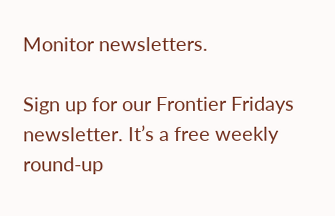Monitor newsletters.

Sign up for our Frontier Fridays newsletter. It’s a free weekly round-up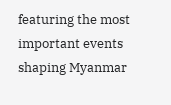featuring the most important events shaping Myanmar